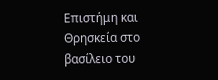Επιστήμη και Θρησκεία στο βασίλειο του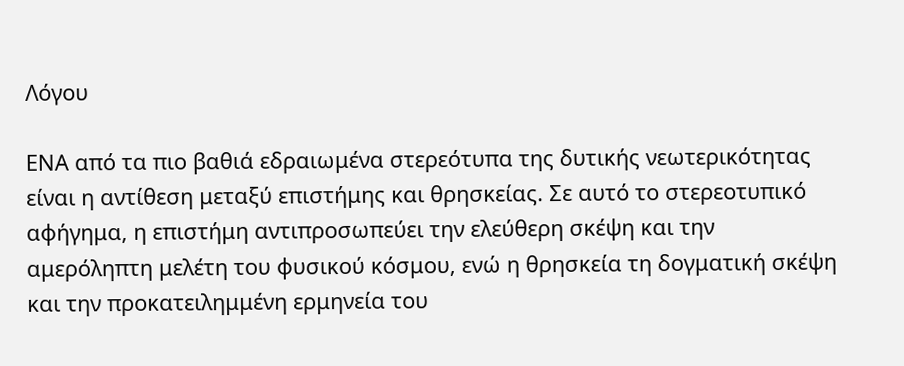Λόγου

ΕΝΑ από τα πιο βαθιά εδραιωμένα στερεότυπα της δυτικής νεωτερικότητας είναι η αντίθεση μεταξύ επιστήμης και θρησκείας. Σε αυτό το στερεοτυπικό αφήγημα, η επιστήμη αντιπροσωπεύει την ελεύθερη σκέψη και την αμερόληπτη μελέτη του φυσικού κόσμου, ενώ η θρησκεία τη δογματική σκέψη και την προκατειλημμένη ερμηνεία του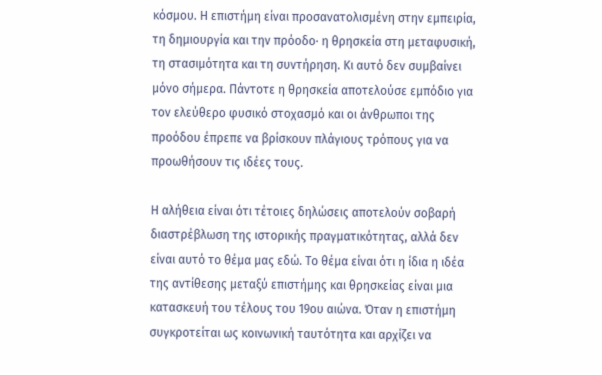κόσμου. Η επιστήμη είναι προσανατολισμένη στην εμπειρία, τη δημιουργία και την πρόοδο· η θρησκεία στη μεταφυσική, τη στασιμότητα και τη συντήρηση. Κι αυτό δεν συμβαίνει μόνο σήμερα. Πάντοτε η θρησκεία αποτελούσε εμπόδιο για τον ελεύθερο φυσικό στοχασμό και οι άνθρωποι της προόδου έπρεπε να βρίσκουν πλάγιους τρόπους για να προωθήσουν τις ιδέες τους.

Η αλήθεια είναι ότι τέτοιες δηλώσεις αποτελούν σοβαρή διαστρέβλωση της ιστορικής πραγματικότητας, αλλά δεν είναι αυτό το θέμα μας εδώ. Το θέμα είναι ότι η ίδια η ιδέα της αντίθεσης μεταξύ επιστήμης και θρησκείας είναι μια κατασκευή του τέλους του 19ου αιώνα. Όταν η επιστήμη συγκροτείται ως κοινωνική ταυτότητα και αρχίζει να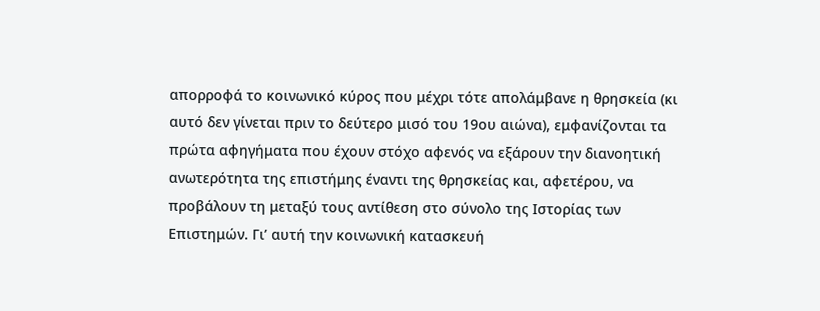απορροφά το κοινωνικό κύρος που μέχρι τότε απολάμβανε η θρησκεία (κι αυτό δεν γίνεται πριν το δεύτερο μισό του 19ου αιώνα), εμφανίζονται τα πρώτα αφηγήματα που έχουν στόχο αφενός να εξάρουν την διανοητική ανωτερότητα της επιστήμης έναντι της θρησκείας και, αφετέρου, να προβάλουν τη μεταξύ τους αντίθεση στο σύνολο της Ιστορίας των Επιστημών. Γι’ αυτή την κοινωνική κατασκευή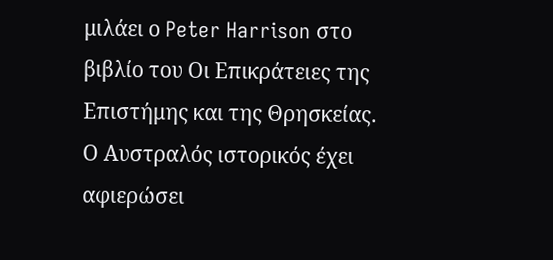μιλάει ο Peter Harrison στο βιβλίο του Οι Επικράτειες της Επιστήμης και της Θρησκείας. Ο Αυστραλός ιστορικός έχει αφιερώσει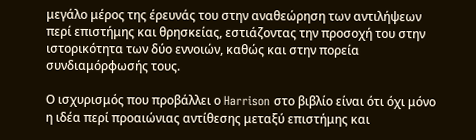μεγάλο μέρος της έρευνάς του στην αναθεώρηση των αντιλήψεων περί επιστήμης και θρησκείας, εστιάζοντας την προσοχή του στην ιστορικότητα των δύο εννοιών, καθώς και στην πορεία συνδιαμόρφωσής τους.

Ο ισχυρισμός που προβάλλει ο Harrison στο βιβλίο είναι ότι όχι μόνο η ιδέα περί προαιώνιας αντίθεσης μεταξύ επιστήμης και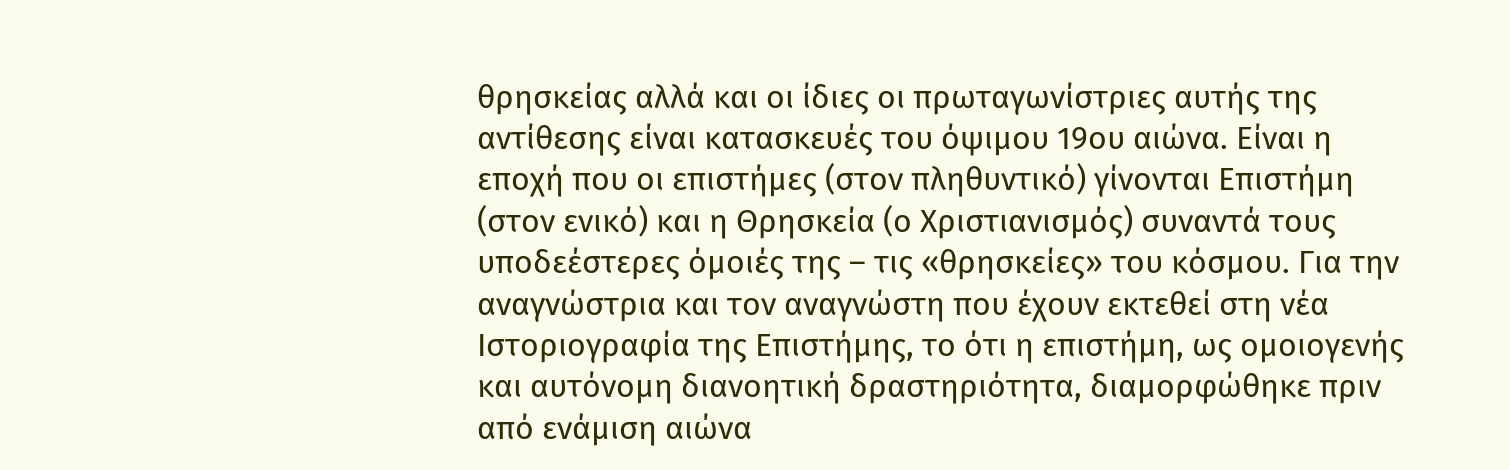θρησκείας αλλά και οι ίδιες οι πρωταγωνίστριες αυτής της αντίθεσης είναι κατασκευές του όψιμου 19ου αιώνα. Είναι η εποχή που οι επιστήμες (στον πληθυντικό) γίνονται Επιστήμη (στον ενικό) και η Θρησκεία (ο Χριστιανισμός) συναντά τους υποδεέστερες όμοιές της – τις «θρησκείες» του κόσμου. Για την αναγνώστρια και τον αναγνώστη που έχουν εκτεθεί στη νέα Ιστοριογραφία της Επιστήμης, το ότι η επιστήμη, ως ομοιογενής και αυτόνομη διανοητική δραστηριότητα, διαμορφώθηκε πριν από ενάμιση αιώνα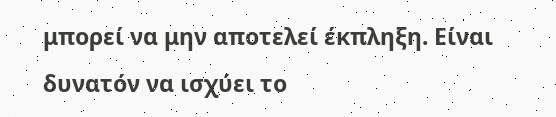μπορεί να μην αποτελεί έκπληξη. Είναι δυνατόν να ισχύει το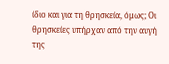ίδιο και για τη θρησκεία, όμως; Οι θρησκείες υπήρχαν από την αυγή της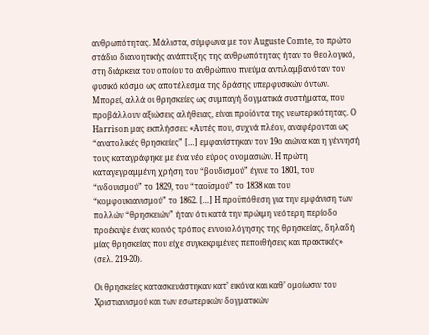ανθρωπότητας. Μάλιστα, σύμφωνα με τον Auguste Comte, το πρώτο στάδιο διανοητικής ανάπτυξης της ανθρωπότητας ήταν το θεολογικό, στη διάρκεια του οποίου το ανθρώπινο πνεύμα αντιλαμβανόταν τον φυσικό κόσμο ως αποτέλεσμα της δράσης υπερφυσικών όντων. Μπορεί, αλλά οι θρησκείες ως συμπαγή δογματικά συστήματα, που προβάλλουν αξιώσεις αλήθειας, είναι προϊόντα της νεωτερικότητας. Ο Harrison μας εκπλήσσει: «Αυτές που, συχνά πλέον, αναφέρονται ως “ανατολικές θρησκείες” […] εμφανίστηκαν τον 19ο αιώνα και η γέννησή τους καταγράφηκε με ένα νέο εύρος ονομασιών. Η πρώτη καταγεγραμμένη χρήση του “βουδισμού” έγινε το 1801, του “ινδουισμού” το 1829, του “ταοϊσμού” το 1838 και του “κομφουκιανισμού” το 1862. […] Η προϋπόθεση για την εμφάνιση των πολλών “θρησκειών” ήταν ότι κατά την πρώιμη νεότερη περίοδο προέκυψε ένας κοινός τρόπος εννοιολόγησης της θρησκείας, δηλαδή μίας θρησκείας που είχε συγκεκριμένες πεποιθήσεις και πρακτικές» (σελ. 219-20).

Οι θρησκείες κατασκευάστηκαν κατ’ εικόνα και καθ’ ομοίωσιν του Χριστιανισμού και των εσωτερικών δογματικών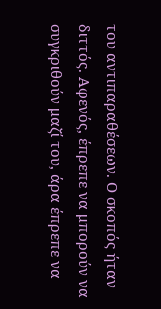του αντιπαραθέσεων. Ο σκοπός ήταν διττός. Αφενός, έπρεπε να μπορούν να συγκριθούν μαζί του, άρα έπρεπε να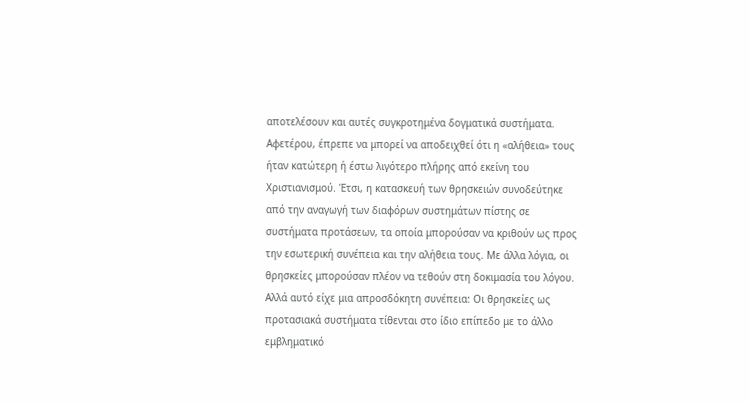αποτελέσουν και αυτές συγκροτημένα δογματικά συστήματα. Αφετέρου, έπρεπε να μπορεί να αποδειχθεί ότι η «αλήθεια» τους ήταν κατώτερη ή έστω λιγότερο πλήρης από εκείνη του Χριστιανισμού. Έτσι, η κατασκευή των θρησκειών συνοδεύτηκε από την αναγωγή των διαφόρων συστημάτων πίστης σε συστήματα προτάσεων, τα οποία μπορούσαν να κριθούν ως προς την εσωτερική συνέπεια και την αλήθεια τους. Με άλλα λόγια, οι θρησκείες μπορούσαν πλέον να τεθούν στη δοκιμασία του λόγου. Αλλά αυτό είχε μια απροσδόκητη συνέπεια: Οι θρησκείες ως προτασιακά συστήματα τίθενται στο ίδιο επίπεδο με το άλλο εμβληματικό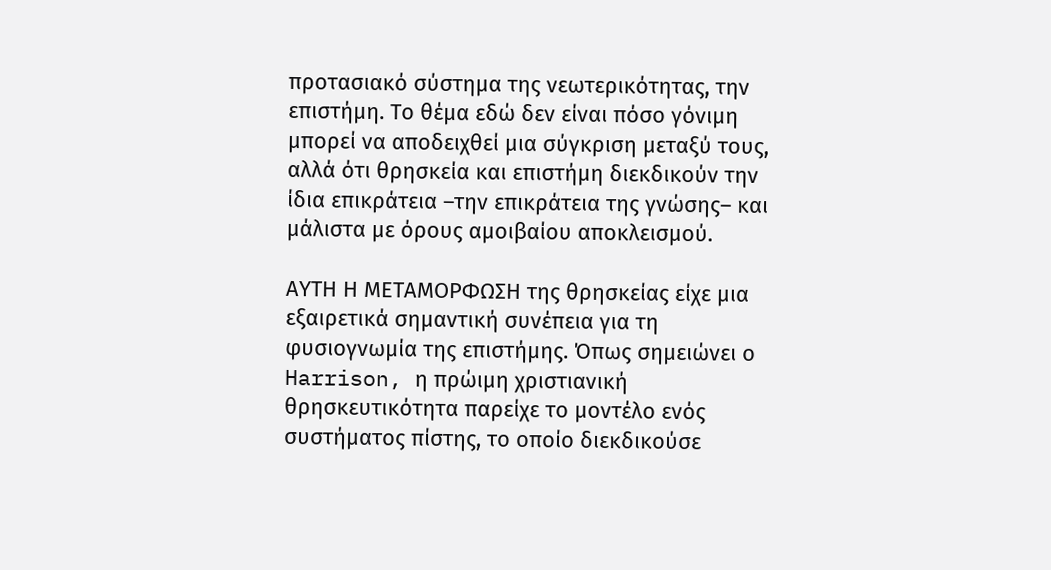προτασιακό σύστημα της νεωτερικότητας, την επιστήμη. Το θέμα εδώ δεν είναι πόσο γόνιμη μπορεί να αποδειχθεί μια σύγκριση μεταξύ τους, αλλά ότι θρησκεία και επιστήμη διεκδικούν την ίδια επικράτεια –την επικράτεια της γνώσης– και μάλιστα με όρους αμοιβαίου αποκλεισμού.

ΑΥΤΗ Η ΜΕΤΑΜΟΡΦΩΣΗ της θρησκείας είχε μια εξαιρετικά σημαντική συνέπεια για τη φυσιογνωμία της επιστήμης. Όπως σημειώνει ο Harrison, η πρώιμη χριστιανική θρησκευτικότητα παρείχε το μοντέλο ενός συστήματος πίστης, το οποίο διεκδικούσε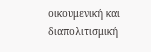οικουμενική και διαπολιτισμική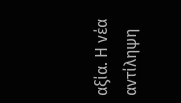αξία. Η νέα αντίληψη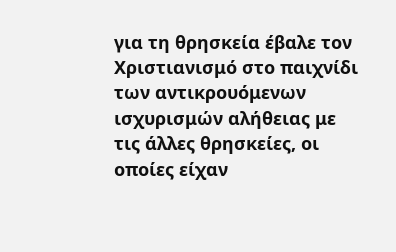για τη θρησκεία έβαλε τον Χριστιανισμό στο παιχνίδι των αντικρουόμενων ισχυρισμών αλήθειας με τις άλλες θρησκείες, οι οποίες είχαν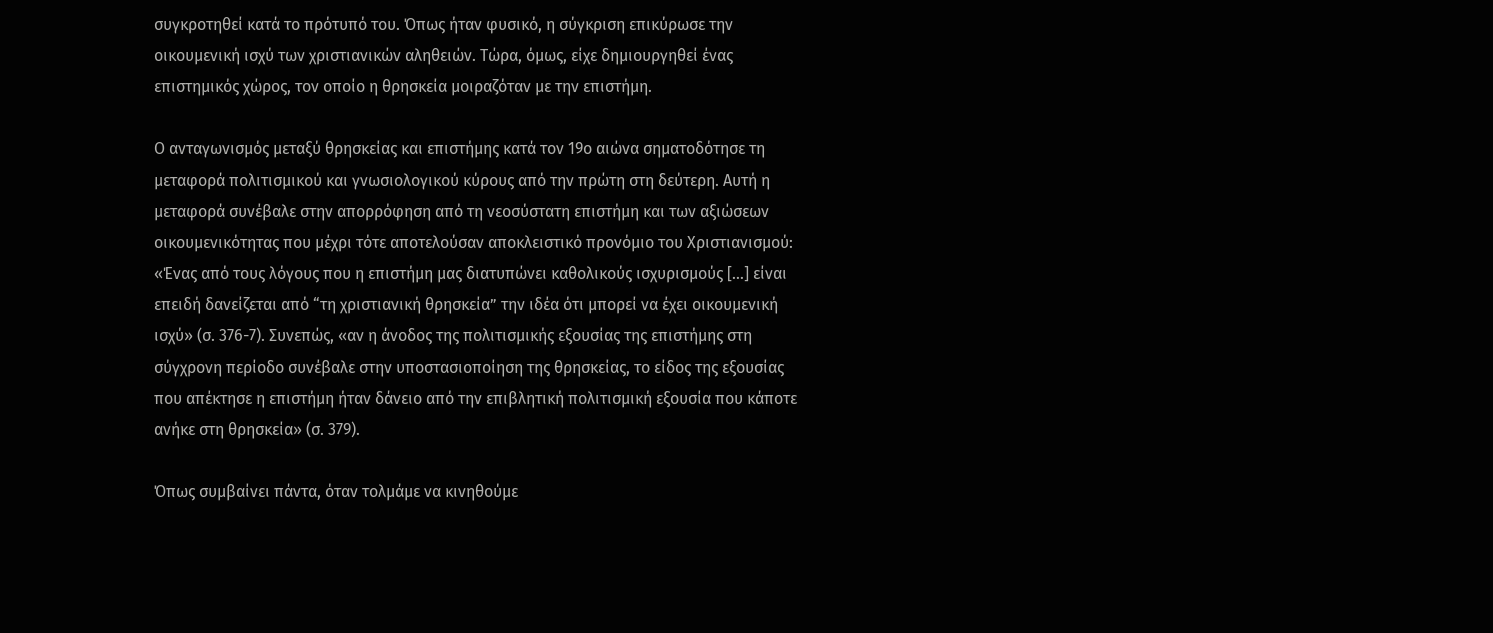συγκροτηθεί κατά το πρότυπό του. Όπως ήταν φυσικό, η σύγκριση επικύρωσε την οικουμενική ισχύ των χριστιανικών αληθειών. Τώρα, όμως, είχε δημιουργηθεί ένας επιστημικός χώρος, τον οποίο η θρησκεία μοιραζόταν με την επιστήμη.

Ο ανταγωνισμός μεταξύ θρησκείας και επιστήμης κατά τον 19ο αιώνα σηματοδότησε τη μεταφορά πολιτισμικού και γνωσιολογικού κύρους από την πρώτη στη δεύτερη. Αυτή η μεταφορά συνέβαλε στην απορρόφηση από τη νεοσύστατη επιστήμη και των αξιώσεων οικουμενικότητας που μέχρι τότε αποτελούσαν αποκλειστικό προνόμιο του Χριστιανισμού: «Ένας από τους λόγους που η επιστήμη μας διατυπώνει καθολικούς ισχυρισμούς […] είναι επειδή δανείζεται από “τη χριστιανική θρησκεία” την ιδέα ότι μπορεί να έχει οικουμενική ισχύ» (σ. 376-7). Συνεπώς, «αν η άνοδος της πολιτισμικής εξουσίας της επιστήμης στη σύγχρονη περίοδο συνέβαλε στην υποστασιοποίηση της θρησκείας, το είδος της εξουσίας που απέκτησε η επιστήμη ήταν δάνειο από την επιβλητική πολιτισμική εξουσία που κάποτε ανήκε στη θρησκεία» (σ. 379).

Όπως συμβαίνει πάντα, όταν τολμάμε να κινηθούμε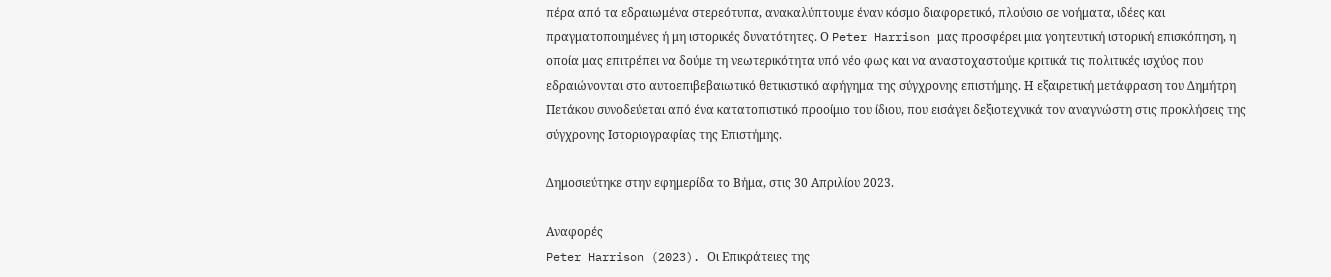πέρα από τα εδραιωμένα στερεότυπα, ανακαλύπτουμε έναν κόσμο διαφορετικό, πλούσιο σε νοήματα, ιδέες και πραγματοποιημένες ή μη ιστορικές δυνατότητες. Ο Peter Harrison μας προσφέρει μια γοητευτική ιστορική επισκόπηση, η οποία μας επιτρέπει να δούμε τη νεωτερικότητα υπό νέο φως και να αναστοχαστούμε κριτικά τις πολιτικές ισχύος που εδραιώνονται στο αυτοεπιβεβαιωτικό θετικιστικό αφήγημα της σύγχρονης επιστήμης. Η εξαιρετική μετάφραση του Δημήτρη Πετάκου συνοδεύεται από ένα κατατοπιστικό προοίμιο του ίδιου, που εισάγει δεξιοτεχνικά τον αναγνώστη στις προκλήσεις της σύγχρονης Ιστοριογραφίας της Επιστήμης.

Δημοσιεύτηκε στην εφημερίδα το Βήμα, στις 30 Απριλίου 2023.

Αναφορές
Peter Harrison (2023). Οι Επικράτειες της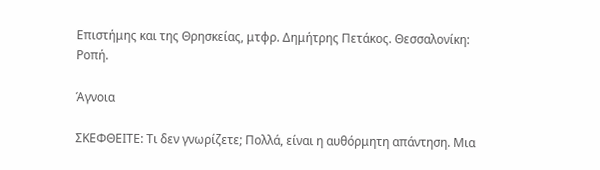Επιστήμης και της Θρησκείας, μτφρ. Δημήτρης Πετάκος. Θεσσαλονίκη: Ροπή.

Άγνοια

ΣΚΕΦΘΕΙΤΕ: Τι δεν γνωρίζετε; Πολλά, είναι η αυθόρμητη απάντηση. Μια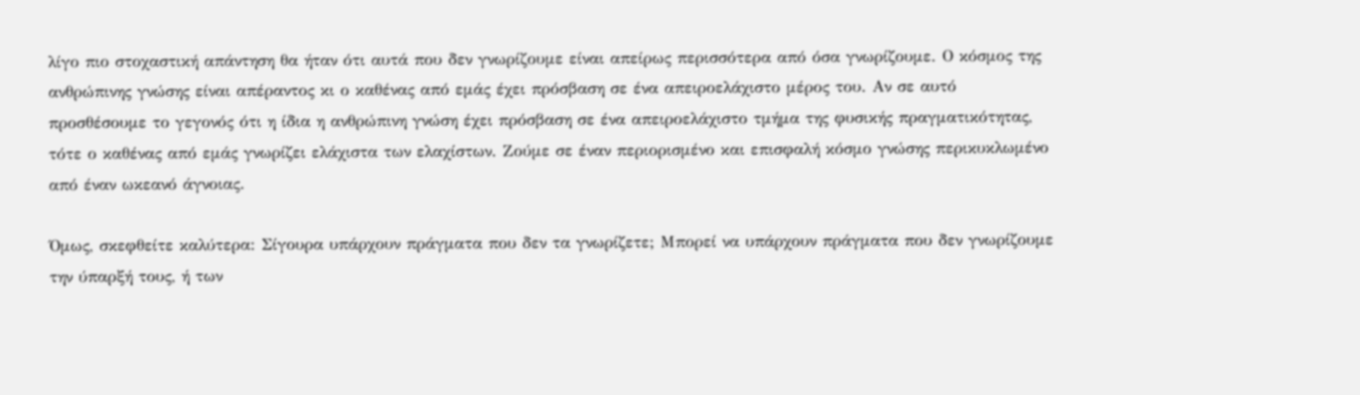λίγο πιο στοχαστική απάντηση θα ήταν ότι αυτά που δεν γνωρίζουμε είναι απείρως περισσότερα από όσα γνωρίζουμε. Ο κόσμος της ανθρώπινης γνώσης είναι απέραντος κι ο καθένας από εμάς έχει πρόσβαση σε ένα απειροελάχιστο μέρος του. Αν σε αυτό προσθέσουμε το γεγονός ότι η ίδια η ανθρώπινη γνώση έχει πρόσβαση σε ένα απειροελάχιστο τμήμα της φυσικής πραγματικότητας, τότε ο καθένας από εμάς γνωρίζει ελάχιστα των ελαχίστων. Ζούμε σε έναν περιορισμένο και επισφαλή κόσμο γνώσης περικυκλωμένο από έναν ωκεανό άγνοιας.

Όμως, σκεφθείτε καλύτερα: Σίγουρα υπάρχουν πράγματα που δεν τα γνωρίζετε; Μπορεί να υπάρχουν πράγματα που δεν γνωρίζουμε την ύπαρξή τους, ή των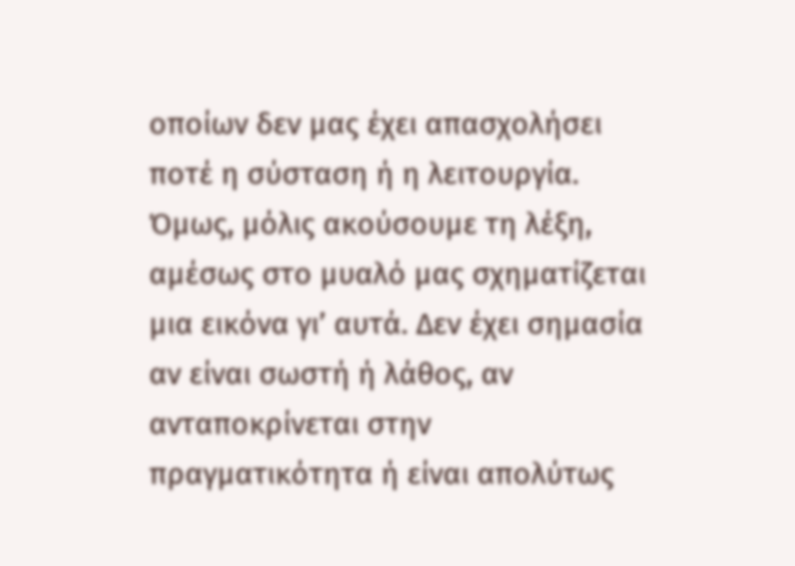οποίων δεν μας έχει απασχολήσει ποτέ η σύσταση ή η λειτουργία. Όμως, μόλις ακούσουμε τη λέξη, αμέσως στο μυαλό μας σχηματίζεται μια εικόνα γι’ αυτά. Δεν έχει σημασία αν είναι σωστή ή λάθος, αν ανταποκρίνεται στην πραγματικότητα ή είναι απολύτως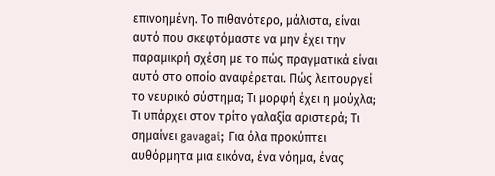επινοημένη. Το πιθανότερο, μάλιστα, είναι αυτό που σκεφτόμαστε να μην έχει την παραμικρή σχέση με το πώς πραγματικά είναι αυτό στο οποίο αναφέρεται. Πώς λειτουργεί το νευρικό σύστημα; Τι μορφή έχει η μούχλα; Τι υπάρχει στον τρίτο γαλαξία αριστερά; Τι σημαίνει gavagai; Για όλα προκύπτει αυθόρμητα μια εικόνα, ένα νόημα, ένας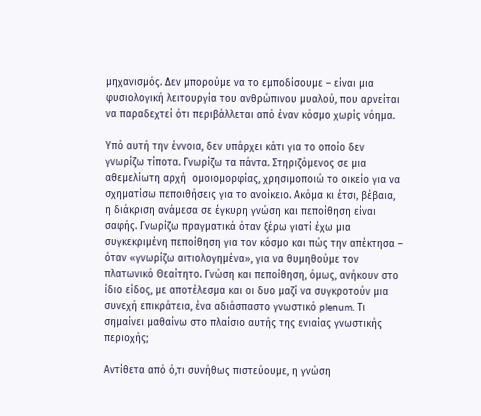μηχανισμός. Δεν μπορούμε να το εμποδίσουμε – είναι μια φυσιολογική λειτουργία του ανθρώπινου μυαλού, που αρνείται να παραδεχτεί ότι περιβάλλεται από έναν κόσμο χωρίς νόημα.

Υπό αυτή την έννοια, δεν υπάρχει κάτι για το οποίο δεν γνωρίζω τίποτα. Γνωρίζω τα πάντα. Στηριζόμενος σε μια αθεμελίωτη αρχή  ομοιομορφίας, χρησιμοποιώ το οικείο για να σχηματίσω πεποιθήσεις για το ανοίκειο. Ακόμα κι έτσι, βέβαια, η διάκριση ανάμεσα σε έγκυρη γνώση και πεποίθηση είναι σαφής. Γνωρίζω πραγματικά όταν ξέρω γιατί έχω μια συγκεκριμένη πεποίθηση για τον κόσμο και πώς την απέκτησα – όταν «γνωρίζω αιτιολογημένα», για να θυμηθούμε τον πλατωνικό Θεαίτητο. Γνώση και πεποίθηση, όμως, ανήκουν στο ίδιο είδος, με αποτέλεσμα και οι δυο μαζί να συγκροτούν μια συνεχή επικράτεια, ένα αδιάσπαστο γνωστικό plenum. Τι σημαίνει μαθαίνω στο πλαίσιο αυτής της ενιαίας γνωστικής περιοχής;

Αντίθετα από ό,τι συνήθως πιστεύουμε, η γνώση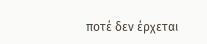ποτέ δεν έρχεται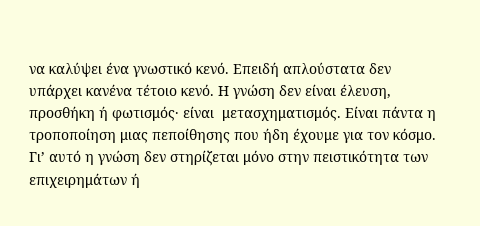να καλύψει ένα γνωστικό κενό. Επειδή απλούστατα δεν υπάρχει κανένα τέτοιο κενό. Η γνώση δεν είναι έλευση, προσθήκη ή φωτισμός· είναι  μετασχηματισμός. Είναι πάντα η τροποποίηση μιας πεποίθησης που ήδη έχουμε για τον κόσμο. Γι’ αυτό η γνώση δεν στηρίζεται μόνο στην πειστικότητα των επιχειρημάτων ή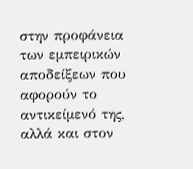στην προφάνεια των εμπειρικών αποδείξεων που αφορούν το αντικείμενό της, αλλά και στον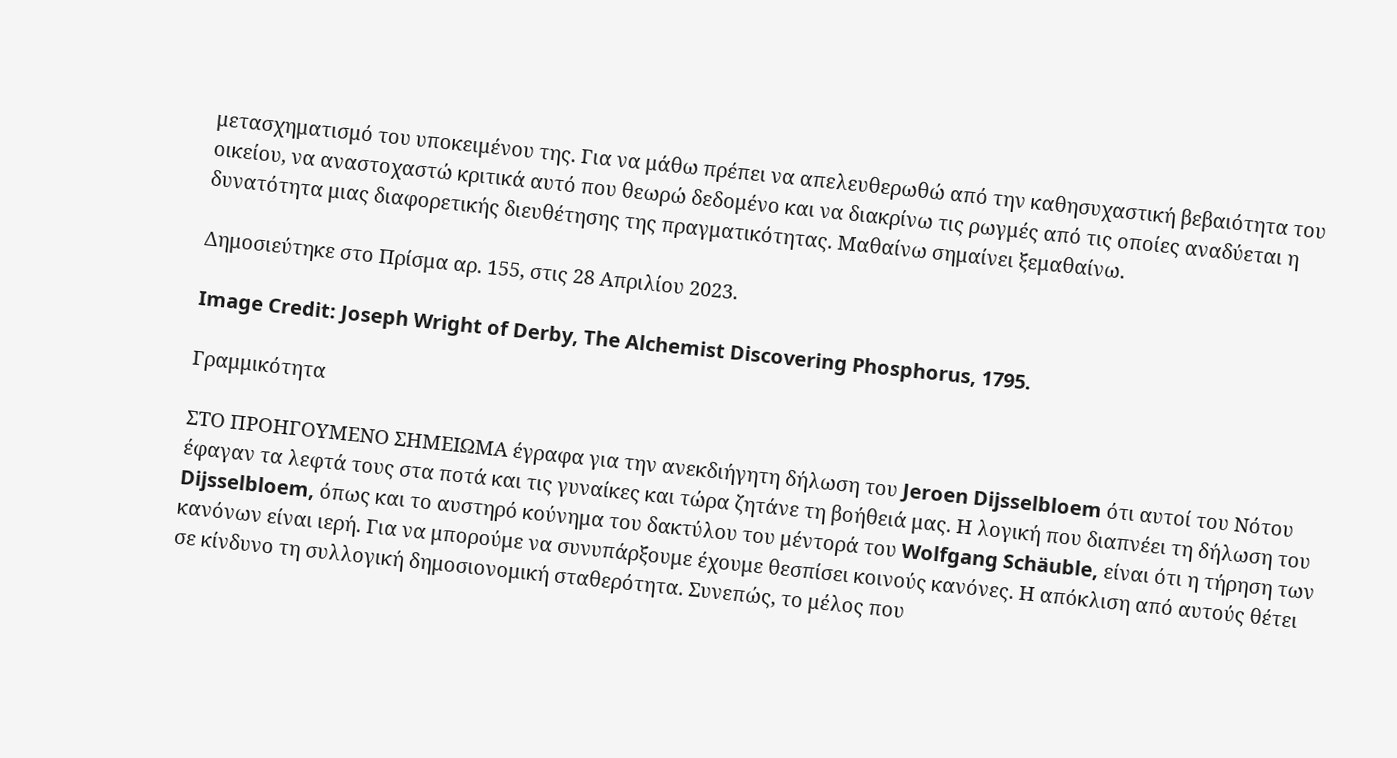μετασχηματισμό του υποκειμένου της. Για να μάθω πρέπει να απελευθερωθώ από την καθησυχαστική βεβαιότητα του οικείου, να αναστοχαστώ κριτικά αυτό που θεωρώ δεδομένο και να διακρίνω τις ρωγμές από τις οποίες αναδύεται η δυνατότητα μιας διαφορετικής διευθέτησης της πραγματικότητας. Μαθαίνω σημαίνει ξεμαθαίνω.

Δημοσιεύτηκε στο Πρίσμα αρ. 155, στις 28 Απριλίου 2023.

Image Credit: Joseph Wright of Derby, The Alchemist Discovering Phosphorus, 1795.

Γραμμικότητα

ΣΤΟ ΠΡΟΗΓΟΥΜΕΝΟ ΣΗΜΕΙΩΜΑ έγραφα για την ανεκδιήγητη δήλωση του Jeroen Dijsselbloem ότι αυτοί του Νότου έφαγαν τα λεφτά τους στα ποτά και τις γυναίκες και τώρα ζητάνε τη βοήθειά μας. Η λογική που διαπνέει τη δήλωση του Dijsselbloem, όπως και το αυστηρό κούνημα του δακτύλου του μέντορά του Wolfgang Schäuble, είναι ότι η τήρηση των κανόνων είναι ιερή. Για να μπορούμε να συνυπάρξουμε έχουμε θεσπίσει κοινούς κανόνες. Η απόκλιση από αυτούς θέτει σε κίνδυνο τη συλλογική δημοσιονομική σταθερότητα. Συνεπώς, το μέλος που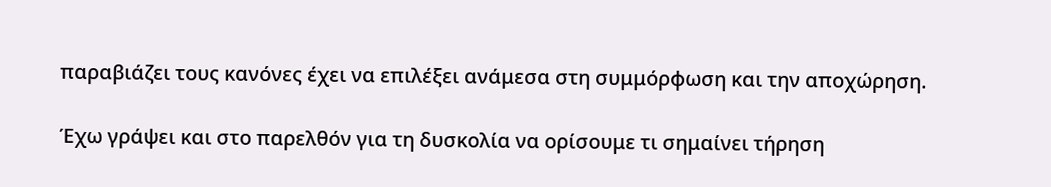παραβιάζει τους κανόνες έχει να επιλέξει ανάμεσα στη συμμόρφωση και την αποχώρηση.

Έχω γράψει και στο παρελθόν για τη δυσκολία να ορίσουμε τι σημαίνει τήρηση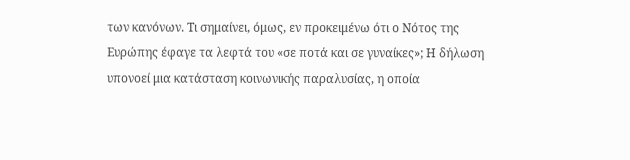των κανόνων. Τι σημαίνει, όμως, εν προκειμένω ότι ο Νότος της Ευρώπης έφαγε τα λεφτά του «σε ποτά και σε γυναίκες»; Η δήλωση υπονοεί μια κατάσταση κοινωνικής παραλυσίας, η οποία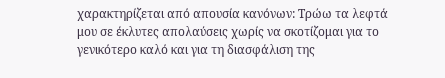χαρακτηρίζεται από απουσία κανόνων: Τρώω τα λεφτά μου σε έκλυτες απολαύσεις χωρίς να σκοτίζομαι για το γενικότερο καλό και για τη διασφάλιση της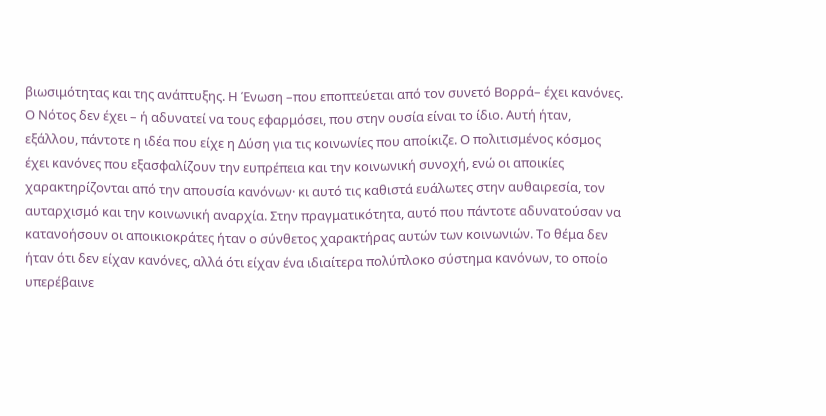βιωσιμότητας και της ανάπτυξης. Η Ένωση –που εποπτεύεται από τον συνετό Βορρά– έχει κανόνες. Ο Νότος δεν έχει – ή αδυνατεί να τους εφαρμόσει, που στην ουσία είναι το ίδιο. Αυτή ήταν, εξάλλου, πάντοτε η ιδέα που είχε η Δύση για τις κοινωνίες που αποίκιζε. Ο πολιτισμένος κόσμος έχει κανόνες που εξασφαλίζουν την ευπρέπεια και την κοινωνική συνοχή, ενώ οι αποικίες χαρακτηρίζονται από την απουσία κανόνων· κι αυτό τις καθιστά ευάλωτες στην αυθαιρεσία, τον αυταρχισμό και την κοινωνική αναρχία. Στην πραγματικότητα, αυτό που πάντοτε αδυνατούσαν να κατανοήσουν οι αποικιοκράτες ήταν ο σύνθετος χαρακτήρας αυτών των κοινωνιών. Το θέμα δεν ήταν ότι δεν είχαν κανόνες, αλλά ότι είχαν ένα ιδιαίτερα πολύπλοκο σύστημα κανόνων, το οποίο υπερέβαινε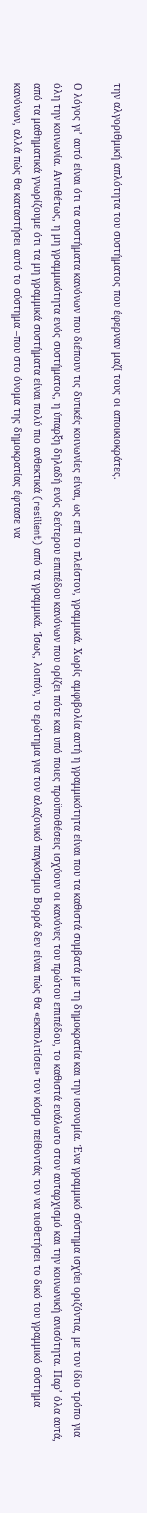την αλγοριθμική απλότητα του συστήματος που έφερναν μαζί τους οι αποικιοκράτες.

Ο λόγος γι’ αυτό είναι ότι τα συστήματα κανόνων που διέπουν τις δυτικές κοινωνίες είναι, ως επί το πλείστον, γραμμικά. Χωρίς αμφιβολία αυτή η γραμμικότητα είναι που τα καθιστά συμβατά με τη δημοκρατία και την ισονομία. Ένα γραμμικό σύστημα ισχύει οριζόντια, με τον ίδιο τρόπο για όλη την κοινωνία. Αντιθέτως, η μη γραμμικότητα ενός συστήματος, η ύπαρξη δηλαδή ενός δεύτερου επιπέδου κανόνων που ορίζει πότε και υπό ποιες προϋποθέσεις ισχύουν οι κανόνες του πρώτου επιπέδου, το καθιστά ευάλωτο στον αυταρχισμό και την κοινωνική ανισότητα. Παρ’ όλα αυτά, από τα μαθηματικά γνωρίζουμε ότι τα μη γραμμικά συστήματα είναι πολύ πιο ανθεκτικά (resilient) από τα γραμμικά. Ίσως, λοιπόν, το ερώτημα για τον αλαζονικό παγκόσμιο Βορρά δεν είναι πώς θα «εκπολιτίσει» τον κόσμο πείθοντάς τον να υιοθετήσει το δικό του γραμμικό σύστημα κανόνων, αλλά πώς θα καταστήσει αυτό το σύστημα –που στο όνομα της δημοκρατίας έφτασε να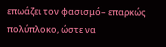επωάζει τον φασισμό– επαρκώς πολύπλοκο, ώστε να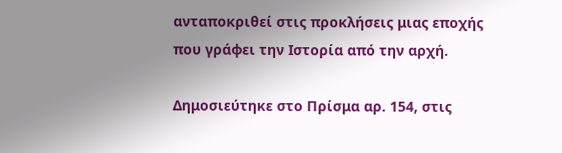ανταποκριθεί στις προκλήσεις μιας εποχής που γράφει την Ιστορία από την αρχή.

Δημοσιεύτηκε στο Πρίσμα αρ. 154, στις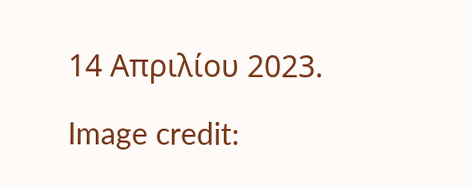14 Απριλίου 2023.

Image credit: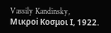Vassily Kandinsky, Μικροi Κoσμοι Ι, 1922.